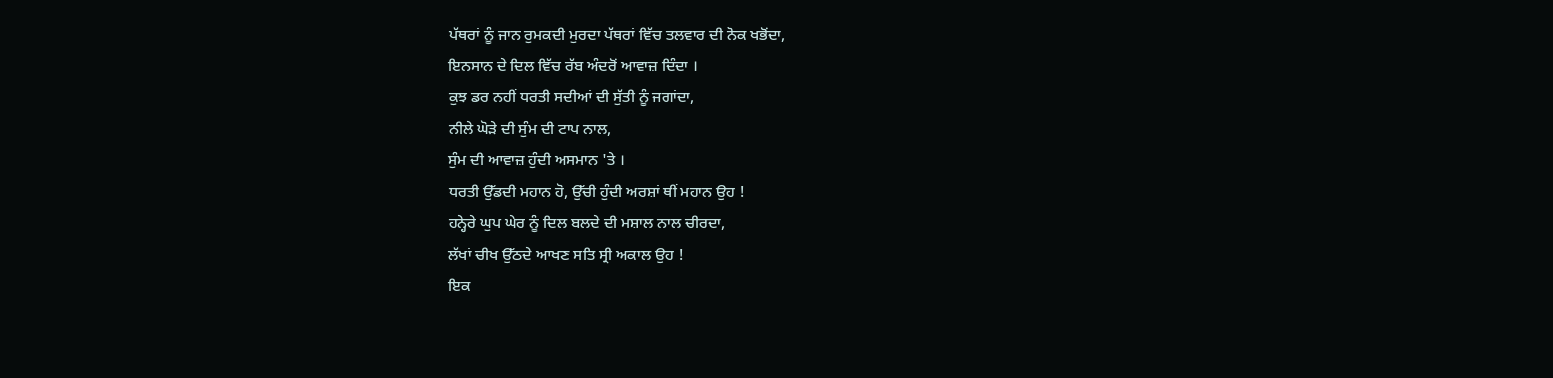ਪੱਥਰਾਂ ਨੂੰ ਜਾਨ ਰੁਮਕਦੀ ਮੁਰਦਾ ਪੱਥਰਾਂ ਵਿੱਚ ਤਲਵਾਰ ਦੀ ਨੋਕ ਖਭੋਂਦਾ,
ਇਨਸਾਨ ਦੇ ਦਿਲ ਵਿੱਚ ਰੱਬ ਅੰਦਰੋਂ ਆਵਾਜ਼ ਦਿੰਦਾ ।
ਕੁਝ ਡਰ ਨਹੀਂ ਧਰਤੀ ਸਦੀਆਂ ਦੀ ਸੁੱਤੀ ਨੂੰ ਜਗਾਂਦਾ,
ਨੀਲੇ ਘੋੜੇ ਦੀ ਸੁੰਮ ਦੀ ਟਾਪ ਨਾਲ,
ਸੁੰਮ ਦੀ ਆਵਾਜ਼ ਹੁੰਦੀ ਅਸਮਾਨ 'ਤੇ ।
ਧਰਤੀ ਉੱਡਦੀ ਮਹਾਨ ਹੋ, ਉੱਚੀ ਹੁੰਦੀ ਅਰਸ਼ਾਂ ਥੀਂ ਮਹਾਨ ਉਹ !
ਹਨ੍ਹੇਰੇ ਘੁਪ ਘੇਰ ਨੂੰ ਦਿਲ ਬਲਦੇ ਦੀ ਮਸ਼ਾਲ ਨਾਲ ਚੀਰਦਾ,
ਲੱਖਾਂ ਚੀਖ ਉੱਠਦੇ ਆਖਣ ਸਤਿ ਸ੍ਰੀ ਅਕਾਲ ਉਹ !
ਇਕ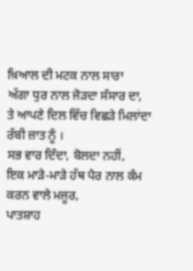ਖ਼ਿਆਲ ਦੀ ਮਟਕ ਨਾਲ ਸਾਰਾ
ਅੱਗਾ ਧੁਰ ਨਾਲ ਜੋੜਦਾ ਸੰਸਾਰ ਦਾ,
ਤੇ ਆਪਣੇ ਦਿਲ ਵਿੱਚ ਵਿਛੜੇ ਮਿਲਾਂਦਾ
ਰੱਬੀ ਜ਼ਾਤ ਨੂੰ ।
ਸਭ ਵਾਰ ਦਿੰਦਾ, ਬੋਲਦਾ ਨਹੀਂ,
ਇਕ ਮਾੜੇ-ਮਾੜੇ ਹੱਥ ਪੈਰ ਨਾਲ ਕੰਮ ਕਰਨ ਵਾਲੇ ਮਜੂਰ,
ਪਾਤਸ਼ਾਹ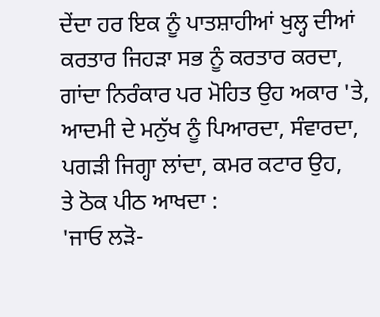ਦੇਂਦਾ ਹਰ ਇਕ ਨੂੰ ਪਾਤਸ਼ਾਹੀਆਂ ਖੁਲ੍ਹ ਦੀਆਂ
ਕਰਤਾਰ ਜਿਹੜਾ ਸਭ ਨੂੰ ਕਰਤਾਰ ਕਰਦਾ,
ਗਾਂਦਾ ਨਿਰੰਕਾਰ ਪਰ ਮੋਹਿਤ ਉਹ ਅਕਾਰ 'ਤੇ,
ਆਦਮੀ ਦੇ ਮਨੁੱਖ ਨੂੰ ਪਿਆਰਦਾ, ਸੰਵਾਰਦਾ,
ਪਗੜੀ ਜਿਗ੍ਹਾ ਲਾਂਦਾ, ਕਮਰ ਕਟਾਰ ਉਹ,
ਤੇ ਠੋਕ ਪੀਠ ਆਖਦਾ :
'ਜਾਓ ਲੜੋ-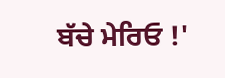ਬੱਚੇ ਮੇਰਿਓ !'